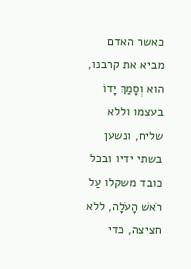כאשר האדם מביא את קרבנו, הוא וְסָמַךְ יָדוֹ בעצמו וללא שליח, ונשען בשתי ידיו ובכל כובד משקלו עַל רֹאשׁ הָעֹלָה, ללא חציצה, כדי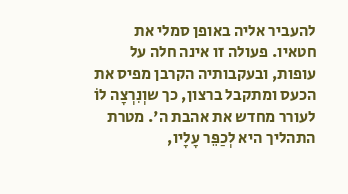להעביר אליה באופן סמלי את חטאיו. פעולה זו אינה חלה על עופות, ובעקבותיה הקרבן מפיס את הכעס ומתקבל ברצון, כך שוְנִרְצָה לוֹ לעורר מחדש את אהבת ה'. מטרת התהליך היא לְכַפֵּר עָלָיו,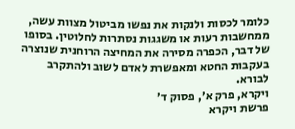כלומר לכסות ולנקות את נפשו מביטול מצוות עשה, ממחשבות רעות או משגגות נסתרות לחלוטין. בסופו של דבר, הכפרה מסירה את המחיצה הרוחנית שנוצרה בעקבות החטא ומאפשרת לאדם לשוב ולהתקרב לבורא.
ויקרא, פרק א׳, פסוק ד׳
פרשת ויקרא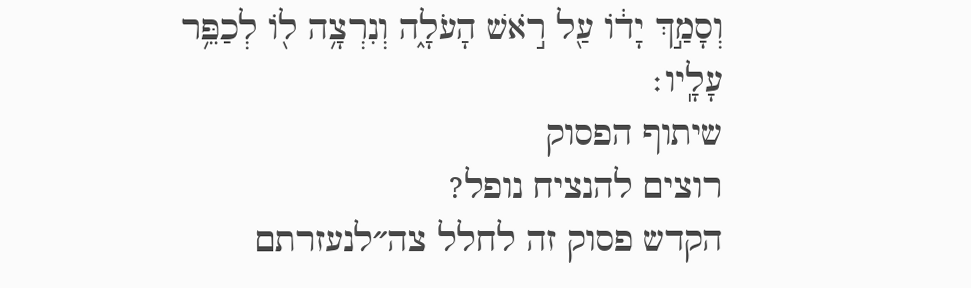וְסָמַ֣ךְ יָד֔וֹ עַ֖ל רֹ֣אשׁ הָעֹלָ֑ה וְנִרְצָ֥ה ל֖וֹ לְכַפֵּ֥ר עָלָֽיו׃
שיתוף הפסוק
רוצים להנציח נופל?
הקדש פסוק זה לחלל צה״לנעזרתם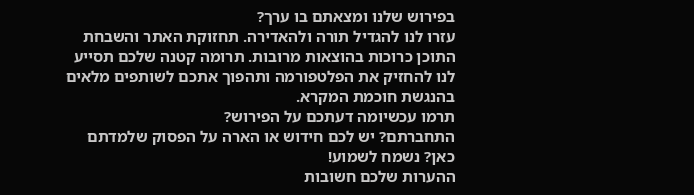בפירוש שלנו ומצאתם בו ערך?
עזרו לנו להגדיל תורה ולהאדירה. תחזוקת האתר והשבחת התוכן כרוכות בהוצאות מרובות. תרומה קטנה שלכם תסייע לנו להחזיק את הפלטפורמה ותהפוך אתכם לשותפים מלאים בהנגשת חוכמת המקרא.
תרמו עכשיומה דעתכם על הפירוש?
התחברתם? יש לכם חידוש או הארה על הפסוק שלמדתם כאן? נשמח לשמוע!
ההערות שלכם חשובות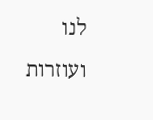לנו ועוזרות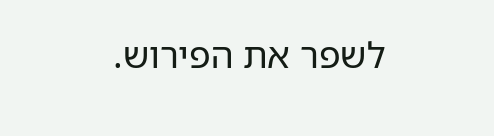לשפר את הפירוש.